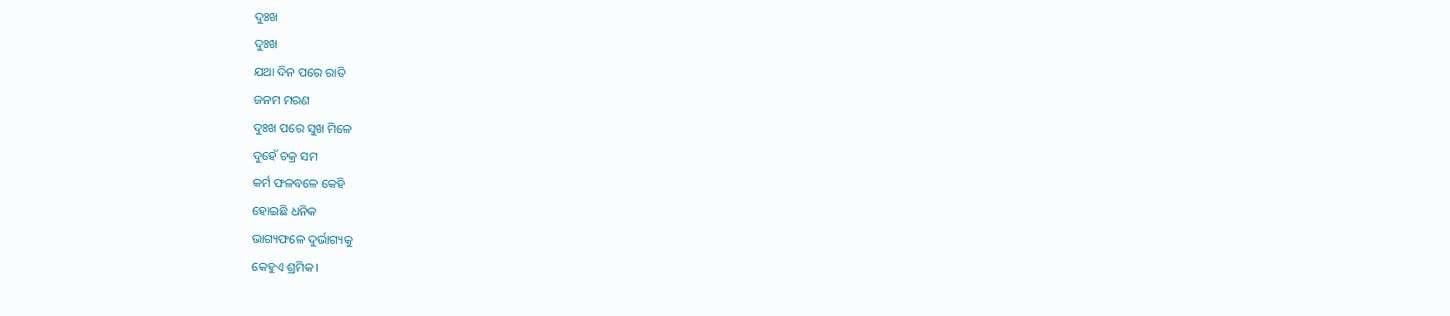ଦୁଃଖ
ଦୁଃଖ
ଯଥା ଦିନ ପରେ ରାତି
ଜନମ ମରଣ
ଦୁଃଖ ପରେ ସୁଖ ମିଳେ
ଦୁହେଁ ଚକ୍ର ସମ
କର୍ମ ଫଳବଳେ କେହି
ହୋଇଛି ଧନିକ
ଭାଗ୍ୟଫଳେ ଦୁର୍ଭାଗ୍ୟକୁ
କେହୁଏ ଶ୍ରମିକ।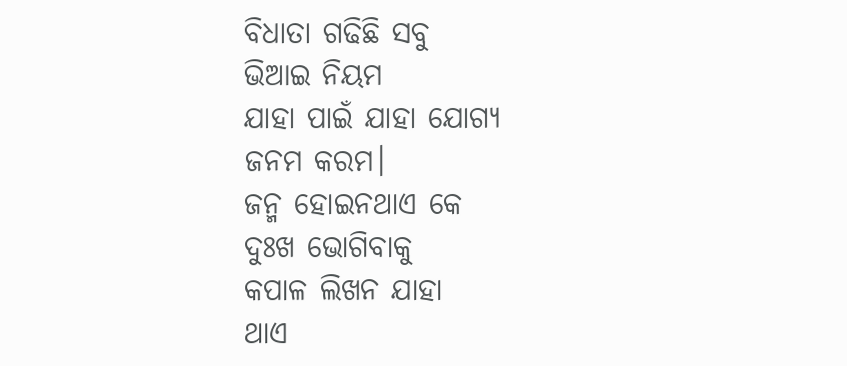ବିଧାତା ଗଢିଛି ସବୁ
ଭିଆଇ ନିୟମ
ଯାହା ପାଇଁ ଯାହା ଯୋଗ୍ୟ
ଜନମ କରମ।
ଜନ୍ମ ହୋଇନଥାଏ କେ
ଦୁଃଖ ଭୋଗିବାକୁ
କପାଳ ଲିଖନ ଯାହା
ଥାଏ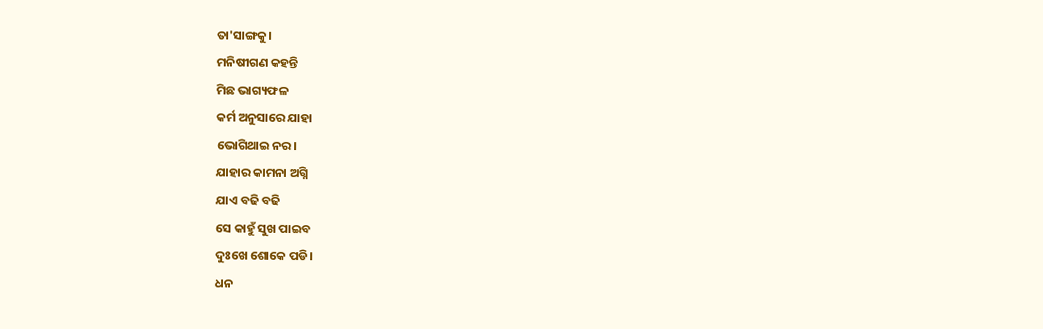ତା'ସାଙ୍ଗକୁ।
ମନିଷୀଗଣ କହନ୍ତି
ମିଛ ଭାଗ୍ୟଫଳ
କର୍ମ ଅନୁସାରେ ଯାହା
ଭୋଗିଥାଇ ନର।
ଯାହାର କାମନା ଅଗ୍ନି
ଯାଏ ବଢି ବଢି
ସେ କାହୁଁ ସୁଖ ପାଇବ
ଦୁଃଖେ ଶୋକେ ପଡି।
ଧନ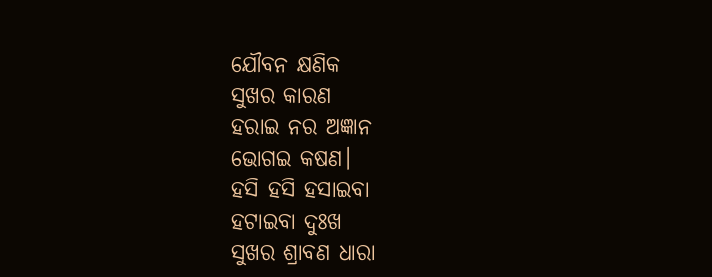ଯୌବନ କ୍ଷଣିକ
ସୁଖର କାରଣ
ହରାଇ ନର ଅଜ୍ଞାନ
ଭୋଗଇ କଷଣ।
ହସି ହସି ହସାଇବା
ହଟାଇବା ଦୁଃଖ
ସୁଖର ଶ୍ରାବଣ ଧାରା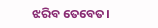ଝରିବ ତେବେତ।